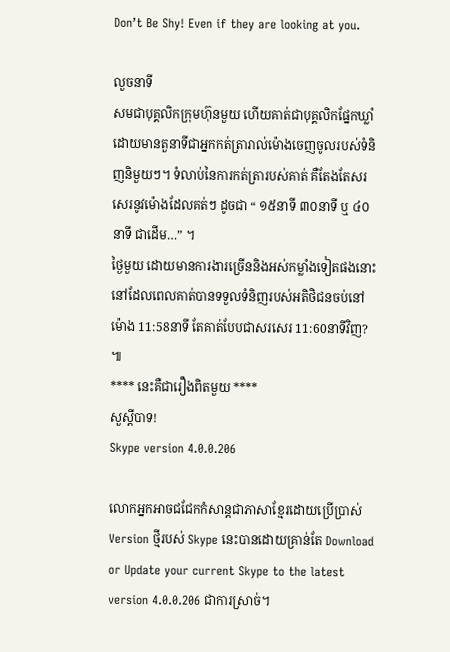Don’t Be Shy! Even if they are looking at you.

លួចនាទី
សមជាបុគ្គលិកក្រុមហ៊ុនមួយ ហើយគាត់ជាបុគ្គលិកផ្នែកឃ្លាំ ដោយមានតួនាទីជាអ្នកកត់ត្រារាល់ម៉ោងចេញចូលរបស់ទំនិញនិមួយៗ។ ទំលាប់នៃការកត់ត្រារបស់គាត់ គឺតែងតែសរសេរនូវម៉ោងដែលគត់ៗ ដូចជា “ ១៥នាទី ៣០នាទី ឬ ៤០នាទី ជាដើម…” ។
ថ្ងៃមួយ ដោយមានការងារច្រើននិងអស់កម្លាំងទៀតផងនោះ នៅដែលពេលគាត់បានទទួលទំនិញរបស់អតិថិជនចប់នៅម៉ោង 11:58នាទី តែគាត់បែបជាសរសេរ 11:60នាទីវិញ? ៕
**** នេះគឺជារឿងពិតមួយ ****
សួស្ដីបាទ!
Skype version 4.0.0.206

លោកអ្នកអាចជជែកកំសាន្តជាភាសាខ្មែរដោយប្រើប្រាស់ Version ថ្មីរបស់ Skype នេះបានដោយគ្រាន់តែ Download or Update your current Skype to the latest version 4.0.0.206 ជាការស្រាច់។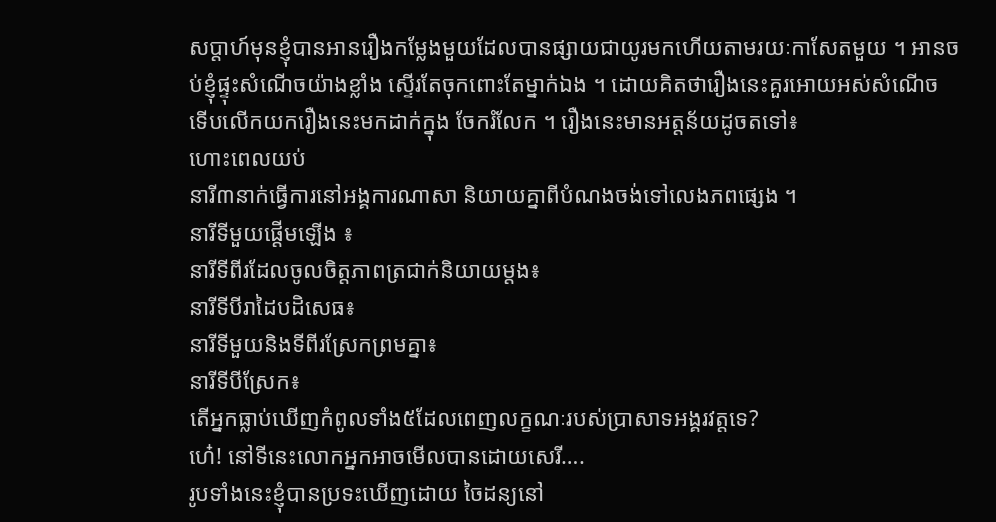សប្តាហ៍មុនខ្ញុំបានអានរឿងកម្លែងមួយដែលបានផ្សាយជាយូរមកហើយតាមរយៈកាសែតមួយ ។ អានចប់ខ្ញុំផ្ទុះសំណើចយ៉ាងខ្លាំង ស្ទើរតែចុកពោះតែម្នាក់ឯង ។ ដោយគិតថារឿងនេះគួរអោយអស់សំណើច ទើបលើកយករឿងនេះមកដាក់ក្នុង ចែករំលែក ។ រឿងនេះមានអត្តន័យដូចតទៅ៖
ហោះពេលយប់
នារី៣នាក់ធ្វើការនៅអង្គការណាសា និយាយគ្នាពីបំណងចង់ទៅលេងភពផ្សេង ។
នារីទីមួយផ្តើមឡើង ៖
នារីទីពីរដែលចូលចិត្តភាពត្រជាក់និយាយម្តង៖
នារីទីបីរាដៃបដិសេធ៖
នារីទីមួយនិងទីពីរស្រែកព្រមគ្នា៖
នារីទីបីស្រែក៖
តើអ្នកធ្លាប់ឃើញកំពូលទាំង៥ដែលពេញលក្ខណៈរបស់ប្រាសាទអង្គរវត្តទេ?
ហេ៎! នៅទីនេះលោកអ្នកអាចមើលបានដោយសេរី….
រូបទាំងនេះខ្ញុំបានប្រទះឃើញដោយ ចៃដន្យនៅ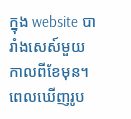ក្នុង website បារាំងសេស៍មួយ កាលពីខែមុន។ ពេលឃើញរូប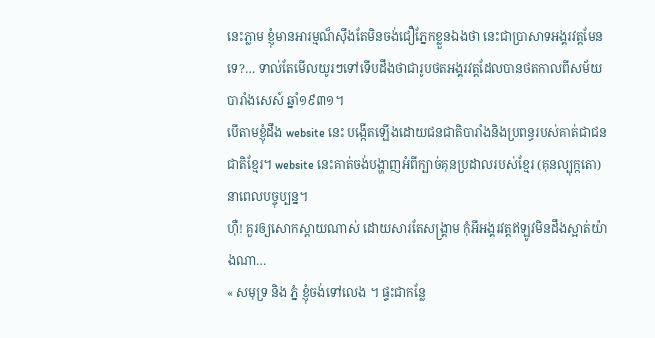នេះភ្លាម ខ្ញុំមានអារម្មណ៏ស៊ឹងតែមិនចង់ជឿភ្នែកខ្លួនឯងថា នេះជាប្រាសាទអង្គរវត្តមែនទេ?… ទាល់តែមើលយូរៗទៅទើបដឹងថាជារូបថតអង្គរវត្តដែលបានថតកាលពីសម័យបារាំងសេស៍ ឆ្នាំ១៩៣១។
បើតាមខ្ញុំដឹង website នេះ បង្កើតឡើងដោយជនជាតិបារាំងនិងប្រពន្ធរបស់គាត់ជាជនជាតិខ្មែរ។ website នេះគាត់ចង់បង្ហាញអំពីក្បាច់គុនប្រដាលរបស់ខ្មែរ (គុនល្បុក្កតោ) នាពេលបច្ចុប្បន្ន។
ហ៊ឺ! គួរឲ្យសោកស្តាយណាស់ ដោយសារតែសង្គ្រាម កុំអីអង្គរវត្តឥឡូវមិនដឹងស្អាត់យ៉ាងណា…
« សមុទ្រ និង ភ្នំ ខ្ញុំចង់ទៅលេង ។ ផ្ទះជាកន្លែ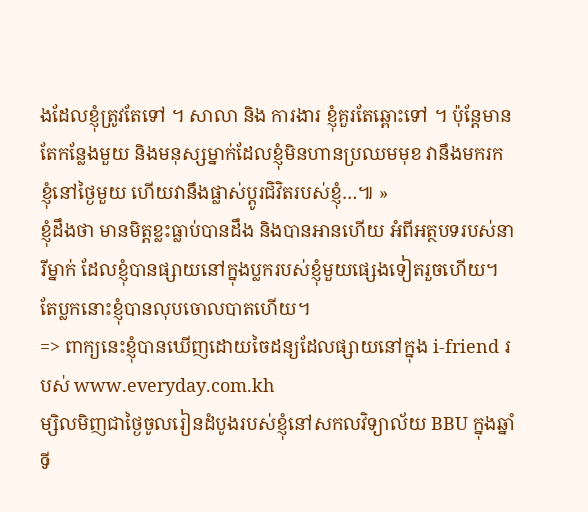ងដែលខ្ញុំត្រូវតែទៅ ។ សាលា និង ការងារ ខ្ញុំគួរតែឆ្ពោះទៅ ។ ប៉ុន្តែមានតែកន្លែងមួយ និងមនុស្សម្នាក់ដែលខ្ញុំមិនហានប្រឈមមុខ វានឹងមករកខ្ញុំនៅថ្ងៃមួយ ហើយវានឹងផ្លាស់ប្តូរជិវិតរបស់ខ្ញុំ…៕ »
ខ្ញុំដឹងថា មានមិត្តខ្លះធ្លាប់បានដឹង និងបានអានហើយ អំពីអត្ថបទរបស់នារីម្នាក់ ដែលខ្ញុំបានផ្សាយនៅក្នុងប្លករបស់ខ្ញុំមួយផ្សេងទៀតរួចហើយ។ តែប្លកនោះខ្ញុំបានលុបចោលបាតហើយ។
=> ពាក្យនេះខ្ញុំបានឃើញដោយចៃដន្យដែលផ្សាយនៅក្នុង i-friend របស់ www.everyday.com.kh
ម្សិលមិញជាថ្ងៃចូលរៀនដំបូងរបស់ខ្ញុំនៅសកលវិទ្យាល័យ BBU ក្នុងឆ្នាំទី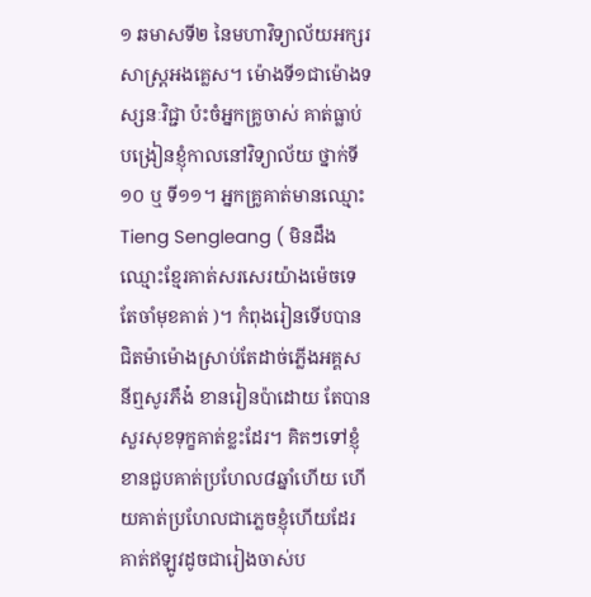១ ឆមាសទី២ នៃមហាវិទ្យាល័យអក្សរសាស្ត្រអងគ្លេស។ ម៉ោងទី១ជាម៉ោងទស្សនៈវិជ្ជា ប៉ះចំអ្នកគ្រូចាស់ គាត់ធ្លាប់បង្រៀនខ្ញុំកាលនៅវិទ្យាល័យ ថ្នាក់ទី១០ ឬ ទី១១។ អ្នកគ្រូគាត់មានឈ្មោះ Tieng Sengleang ( មិនដឹងឈ្មោះខ្មែរគាត់សរសេរយ៉ាងម៉េចទេ តែចាំមុខគាត់ )។ កំពុងរៀនទើបបានជិតម៉ាម៉ោងស្រាប់តែដាច់ភ្លើងអគ្គសនីឮសូរភឹង៎ ខានរៀនប៉ាដោយ តែបានសួរសុខទុក្ខគាត់ខ្លះដែរ។ គិតៗទៅខ្ញុំខានជួបគាត់ប្រហែល៨ឆ្នាំហើយ ហើយគាត់ប្រហែលជាភ្លេចខ្ញុំហើយដែរ គាត់ឥឡូវដូចជារៀងចាស់ប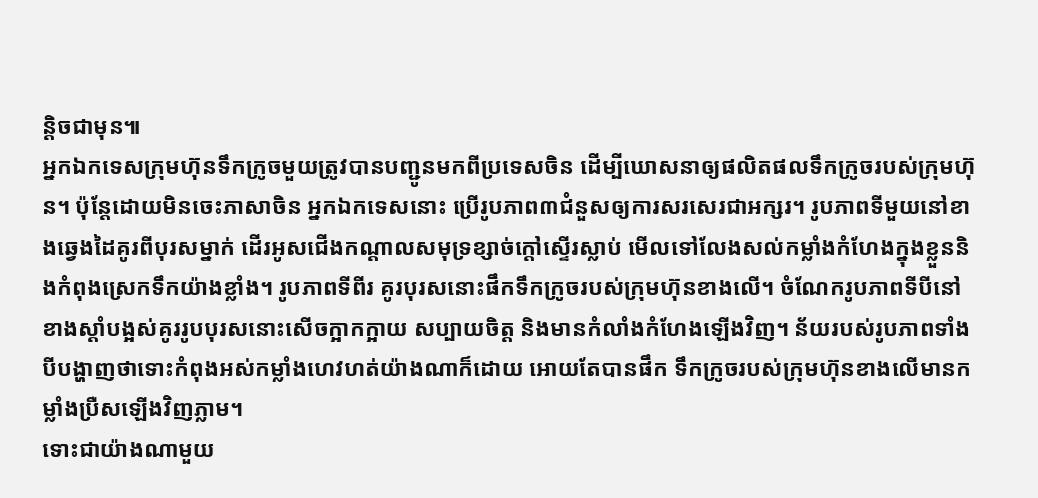ន្តិចជាមុន៕
អ្នកឯកទេសក្រុមហ៊ុនទឹកក្រូចមួយត្រូវបានបញ្ជូនមកពីប្រទេសចិន ដើម្បីឃោសនាឲ្យផលិតផលទឹកក្រូចរបស់ក្រុមហ៊ុន។ ប៉ុន្តែដោយមិនចេះភាសាចិន អ្នកឯកទេសនោះ ប្រើរូបភាព៣ជំនួសឲ្យការសរសេរជាអក្សរ។ រូបភាពទីមួយនៅខាងឆ្វេងដៃគូរពីបុរសម្នាក់ ដើរអូសជើងកណ្តាលសមុទ្រខ្សាច់ក្តៅស្ទើរស្លាប់ មើលទៅលែងសល់កម្លាំងកំហែងក្នុងខ្លួននិងកំពុងស្រេកទឹកយ៉ាងខ្លាំង។ រូបភាពទីពីរ គូរបុរសនោះផឹកទឹកក្រូចរបស់ក្រុមហ៊ុនខាងលើ។ ចំណែករូបភាពទីបីនៅខាងស្តាំបង្អស់គូររូបបុរសនោះសើចក្អាកក្អាយ សប្បាយចិត្ត និងមានកំលាំងកំហែងឡើងវិញ។ ន័យរបស់រូបភាពទាំងបីបង្ហាញថាទោះកំពុងអស់កម្លាំងហេវហត់យ៉ាងណាក៏ដោយ អោយតែបានផឹក ទឹកក្រូចរបស់ក្រុមហ៊ុនខាងលើមានកម្លាំងប្រឺសឡើងវិញភ្លាម។
ទោះជាយ៉ាងណាមួយ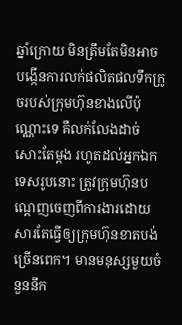ឆ្នាំក្រោយ មិនត្រឹមតែមិនអាចបង្កើនការលក់ផលិតផលទឹកក្រូចរបស់ក្រុមហ៊ុនខាងលើប៉ុណ្ណោះទេ គឺលក់លែងដាច់សោះតែម្តង រហូតដល់អ្នកឯកទេសរូបនោះ ត្រូវក្រុមហ៊ុនបណ្តេញចេញពីការងារដោយសារតែធ្វើឲ្យក្រុមហ៊ុនខាតបង់ច្រើនពេក។ មានមនុស្សមួយចំនួននឹក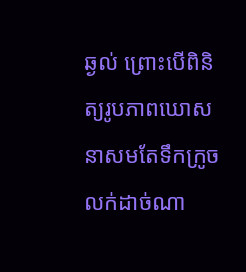ឆ្ងល់ ព្រោះបើពិនិត្យរូបភាពឃោសនាសមតែទឹកក្រូចលក់ដាច់ណា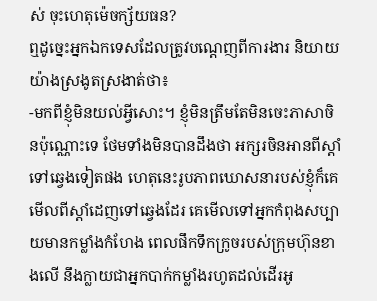ស់ ចុះហេតុម៉េចក្ស័យធន?
ឮដូច្នេះអ្នកឯកទេសដែលត្រូវបណ្តេញពីការងារ និយាយយ៉ាងស្រងូតស្រងាត់ថា៖
-មកពីខ្ញុំមិនយល់អ្វីសោះ។ ខ្ញុំមិនត្រឹមតែមិនចេះភាសាចិនប៉ុណ្ណោះទេ ថែមទាំងមិនបានដឹងថា អក្សរចិនអានពីស្តាំទៅឆ្វេងទៀតផង ហេតុនេះរូបភាពឃោសនារបស់ខ្ញុំក៏គេមើលពីស្តាំដេញទៅឆ្វេងដែរ គេមើលទៅអ្នកកំពុងសប្បាយមានកម្លាំងកំហែង ពេលផឹកទឹកក្រូចរបស់ក្រុមហ៊ុនខាងលើ នឹងក្លាយជាអ្នកបាក់កម្លាំងរហូតដល់ដើរអូ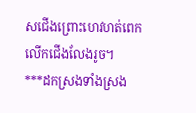សជើងព្រោះហេវហត់ពេកលើកជើងលែងរូច។
***ដកស្រងទាំងស្រង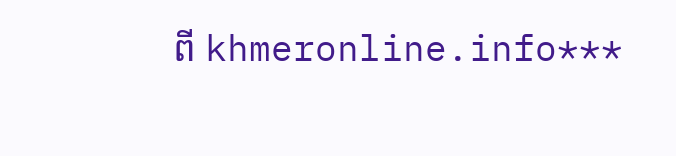ពី khmeronline.info***